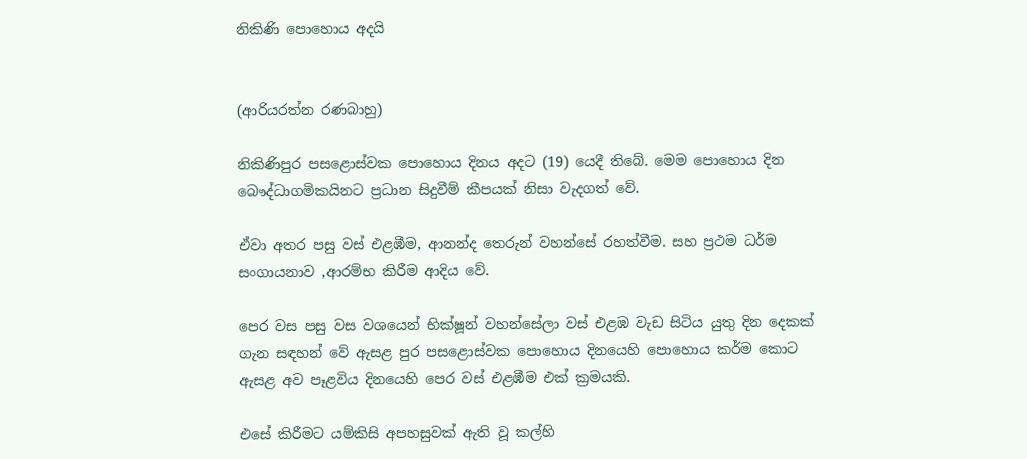නිකිණි පොහොය අදයි


(ආරියරත්න රණබාහු)

නිකිණිපුර පසළොස්වක පොහොය දිනය අදට (19) යෙදී තිබේ. මෙම පොහොය දින බෞද්ධාගමිකයිනට ප්‍රධාන සිදුවීම් කීපයක් නිසා වැදගත් වේ.

ඒවා අතර පසු වස් එළඹීම, ආනන්ද තෙරුන් වහන්සේ රහත්වීම. සහ ප්‍රථම ධර්ම සංගායනාව ,ආරම්භ කිරීම ආදිය වේ.

පෙර වස පසු වස වශයෙන් භික්ෂූන් වහන්සේලා වස් එළඹ වැඩ සිටිය යුතු දින දෙකක් ගැන සඳහන් වේ ඇසළ පුර පසළොස්වක පොහොය දිනයෙහි පොහොය කර්ම කොට ඇසළ අව පෑළවිය දිනයෙහි පෙර වස් එළඹීම එක් ක්‍රමයකි.

එසේ කිරීමට යම්කිසි අපහසුවක් ඇති වූ කල්හි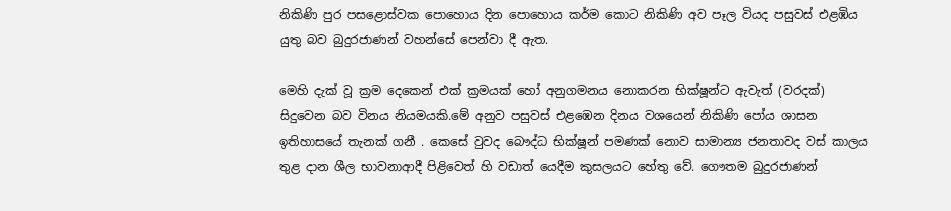නිකිණි පුර පසළොස්වක පොහොය දින පොහොය කර්ම කොට නිකිණි අව පෑල වියද පසුවස් එළඹිය යුතු බව බුදුරජාණන් වහන්සේ පෙන්වා දී ඇත.

මෙහි දැක් වූ ක්‍රම දෙකෙන් එක් ක්‍රමයක් හෝ අනුගමනය නොකරන භික්ෂූන්ට ඇවැත් (වරදක්) සිදුවෙන බව විනය නියමයකි.මේ අනුව පසුවස් එළඹෙන දිනය වශයෙන් නිකිණි පෝය ශාසන ඉතිහාසයේ තැනක් ගනී . කෙසේ වුවද බෞද්ධ භික්ෂූන් පමණක් නොව සාමාන්‍ය ජනතාවද වස් කාලය තුළ දාන ශීල භාවනාආදී පිළිවෙත් හි වඩාත් යෙදීම කුසලයට හේතු වේ. ගෞතම බුදුරජාණන්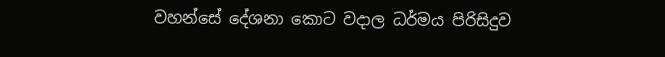වහන්සේ දේශනා කොට වදාල ධර්මය පිරිසිදුව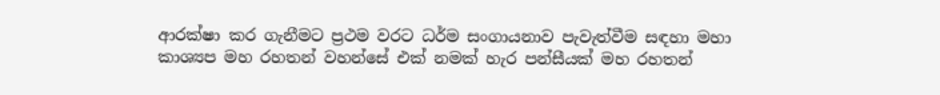ආරක්ෂා කර ගැනීමට ප්‍රථම වරට ධර්ම සංගායනාව පැවැත්වීම සඳහා මහා කාශ්‍යප මහ රහතන් වහන්සේ එක් නමක් හැර පන්සීයක් මහ රහතන්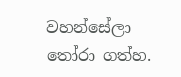වහන්සේලා තෝරා ගත්හ.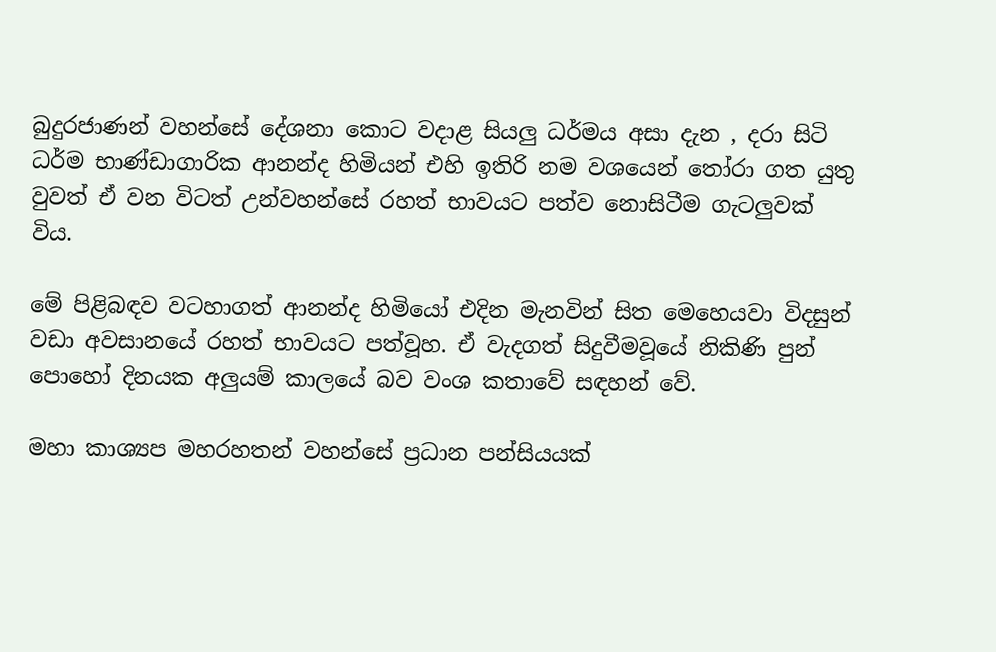බුදුරජාණන් වහන්සේ දේශනා කොට වදාළ සියලු ධර්මය අසා දැන , දරා සිටි ධර්ම භාණ්ඩාගාරික ආනන්ද හිමියන් එහි ඉතිරි නම වශයෙන් තෝරා ගත යුතු වුවත් ඒ වන විටත් උන්වහන්සේ රහත් භාවයට පත්ව නොසිටීම ගැටලුවක් විය.

මේ පිළිබඳව වටහාගත් ආනන්ද හිමියෝ එදින මැනවින් සිත මෙහෙයවා විදසුන් වඩා අවසානයේ රහත් භාවයට පත්වූහ. ඒ වැදගත් සිදුවීමවූයේ නිකිණි පුන් පොහෝ දිනයක අලුයම් කාලයේ බව වංශ කතාවේ සඳහන් වේ.

මහා කාශ්‍යප මහරහතන් වහන්සේ ප්‍රධාන පන්සියයක්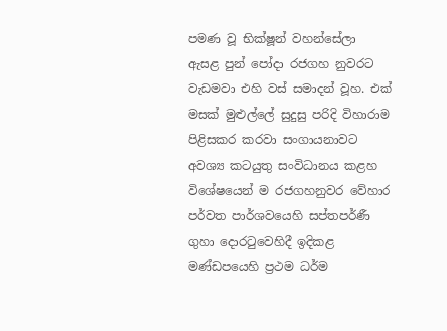පමණ වූ භික්ෂූන් වහන්සේලා ඇසළ පුන් පෝදා රජගහ නුවරට වැඩමවා එහි වස් සමාදන් වූහ. එක් මසක් මුළුල්ලේ සුදුසු පරිදි විහාරාම පිළිසකර කරවා සංගායනාවට අවශ්‍ය කටයුතු සංවිධානය කළහ විශේෂයෙන් ම රජගහනුවර වේහාර පර්වත පාර්ශවයෙහි සප්තපර්ණී ගුහා දොරටුවෙහිදී ඉදිකළ මණ්ඩපයෙහි ප්‍රථම ධර්ම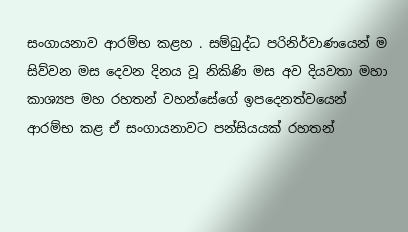සංගායනාව ආරම්භ කළහ . සම්බුද්ධ පරිනිර්වාණයෙන් ම සිව්වන මස දෙවන දිනය වූ නිකිණි මස අව දියවතා මහා කාශ්‍යප මහ රහතන් වහන්සේගේ ඉපදෙනත්වයෙන් ආරම්භ කළ ඒ සංගායනාවට පන්සියයක් රහතන්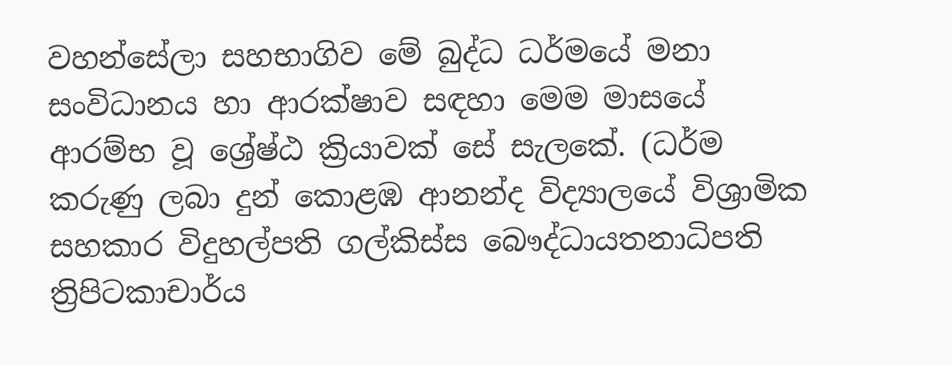වහන්සේලා සහභාගිව මේ බුද්ධ ධර්මයේ මනා සංවිධානය හා ආරක්ෂාව සඳහා මෙම මාසයේ ආරම්භ වූ ශ්‍රේෂ්ඨ ක්‍රියාවක් සේ සැලකේ. (ධර්ම කරුණු ලබා දුන් කොළඹ ආනන්ද විද්‍යාලයේ විශ්‍රාමික සහකාර විදුහල්පති ගල්කිස්ස බෞද්ධායතනාධිපති ත්‍රිපිටකාචාර්ය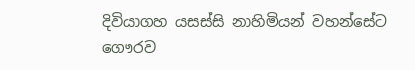දිවියාගහ යසස්සි නාහිමියන් වහන්සේට ගෞරව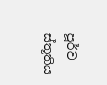පූර්ව ස්තූතිය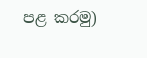පළ කරමු)